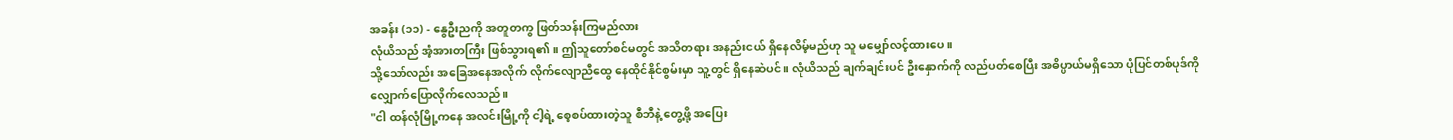အခန်း (၁၁) - နွေဦးညကို အတူတကွ ဖြတ်သန်းကြမည်လား
လုံယိသည် အံ့အားတကြီး ဖြစ်သွားရ၏။ ဤသူတော်စင်မတွင် အသိတရား အနည်းငယ် ရှိနေလိမ့်မည်ဟု သူ မမျှော်လင့်ထားပေ။
သို့သော်လည်း အခြေအနေအလိုက် လိုက်လျောညီထွေ နေထိုင်နိုင်စွမ်းမှာ သူ့တွင် ရှိနေဆဲပင်။ လုံယိသည် ချက်ချင်းပင် ဦးနှောက်ကို လည်ပတ်စေပြီး အဓိပ္ပာယ်မရှိသော ပုံပြင်တစ်ပုဒ်ကို လျှောက်ပြောလိုက်လေသည်။
"ငါ ထန်လုံမြို့ကနေ အလင်းမြို့ကို ငါ့ရဲ့ စေ့စပ်ထားတဲ့သူ စီဘီနဲ့ တွေ့ဖို့ အပြေး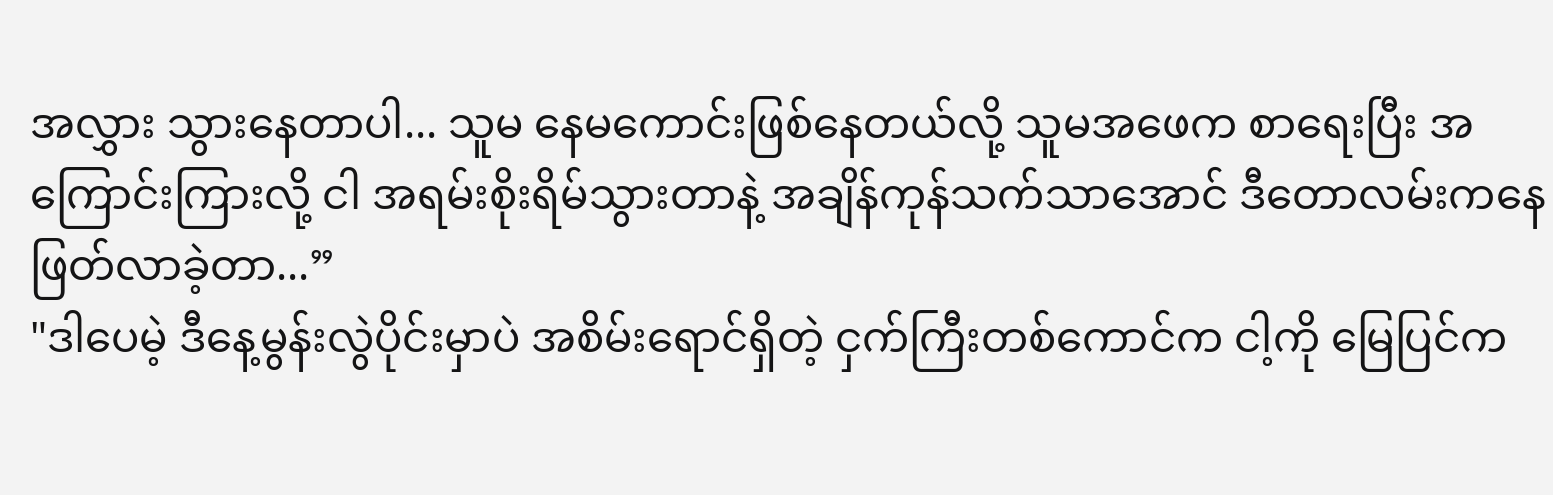အလွှား သွားနေတာပါ... သူမ နေမကောင်းဖြစ်နေတယ်လို့ သူမအဖေက စာရေးပြီး အကြောင်းကြားလို့ ငါ အရမ်းစိုးရိမ်သွားတာနဲ့ အချိန်ကုန်သက်သာအောင် ဒီတောလမ်းကနေ ဖြတ်လာခဲ့တာ...”
"ဒါပေမဲ့ ဒီနေ့မွန်းလွဲပိုင်းမှာပဲ အစိမ်းရောင်ရှိတဲ့ ငှက်ကြီးတစ်ကောင်က ငါ့ကို မြေပြင်က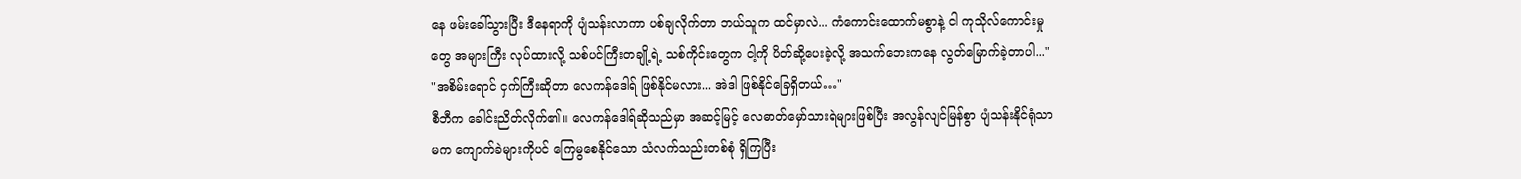နေ ဖမ်းခေါ်သွားပြီး ဒီနေရာကို ပျံသန်းလာကာ ပစ်ချလိုက်တာ ဘယ်သူက ထင်မှာလဲ... ကံကောင်းထောက်မစွာနဲ့ ငါ ကုသိုလ်ကောင်းမှုတွေ အများကြီး လုပ်ထားလို့ သစ်ပင်ကြီးတချို့ရဲ့ သစ်ကိုင်းတွေက ငါ့ကို ပိတ်ဆို့ပေးခဲ့လို့ အသက်ဘေးကနေ လွတ်မြောက်ခဲ့တာပါ..."
"အစိမ်းရောင် ငှက်ကြီးဆိုတာ လေကန်ဒေါရ် ဖြစ်နိုင်မလား... အဲဒါ ဖြစ်နိုင်ခြေရှိတယ်…"
စီဘီက ခေါင်းညိတ်လိုက်၏။ လေကန်ဒေါရ်ဆိုသည်မှာ အဆင့်မြင့် လေဓာတ်မှော်သားရဲများဖြစ်ပြီး အလွန်လျင်မြန်စွာ ပျံသန်းနိုင်ရုံသာမက ကျောက်ခဲများကိုပင် ကြေမွစေနိုင်သော သံလက်သည်းတစ်စုံ ရှိကြပြီး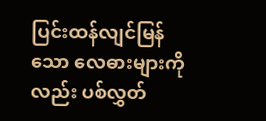ပြင်းထန်လျင်မြန်သော လေဓားများကိုလည်း ပစ်လွှတ်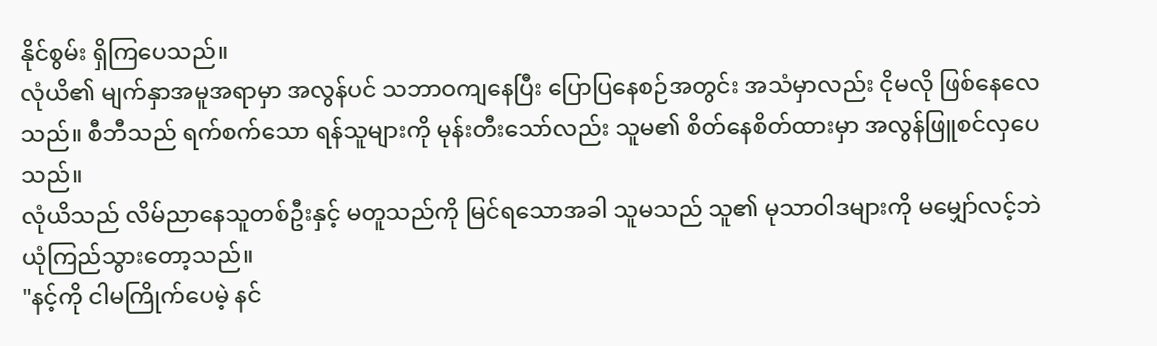နိုင်စွမ်း ရှိကြပေသည်။
လုံယိ၏ မျက်နှာအမူအရာမှာ အလွန်ပင် သဘာဝကျနေပြီး ပြောပြနေစဉ်အတွင်း အသံမှာလည်း ငိုမလို ဖြစ်နေလေသည်။ စီဘီသည် ရက်စက်သော ရန်သူများကို မုန်းတီးသော်လည်း သူမ၏ စိတ်နေစိတ်ထားမှာ အလွန်ဖြူစင်လှပေသည်။
လုံယိသည် လိမ်ညာနေသူတစ်ဦးနှင့် မတူသည်ကို မြင်ရသောအခါ သူမသည် သူ၏ မုသာဝါဒများကို မမျှော်လင့်ဘဲ ယုံကြည်သွားတော့သည်။
"နင့်ကို ငါမကြိုက်ပေမဲ့ နင်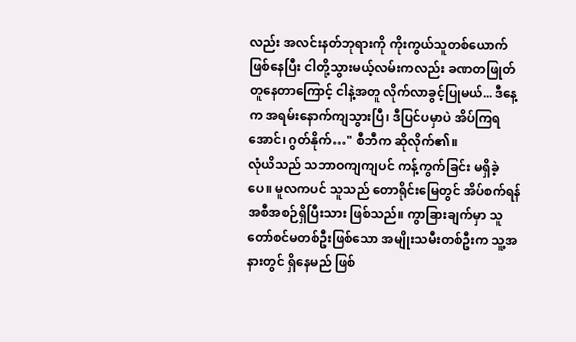လည်း အလင်းနတ်ဘုရားကို ကိုးကွယ်သူတစ်ယောက် ဖြစ်နေပြီး ငါတို့သွားမယ့်လမ်းကလည်း ခဏတဖြုတ် တူနေတာကြောင့် ငါနဲ့အတူ လိုက်လာခွင့်ပြုမယ်... ဒီနေ့က အရမ်းနောက်ကျသွားပြီ၊ ဒီပြင်ပမှာပဲ အိပ်ကြရအောင်၊ ဂွတ်နိုက်…" စီဘီက ဆိုလိုက်၏။
လုံယိသည် သဘာဝကျကျပင် ကန့်ကွက်ခြင်း မရှိခဲ့ပေ။ မူလကပင် သူသည် တောရိုင်းမြေတွင် အိပ်စက်ရန် အစီအစဉ်ရှိပြီးသား ဖြစ်သည်။ ကွာခြားချက်မှာ သူတော်စင်မတစ်ဦးဖြစ်သော အမျိုးသမီးတစ်ဦးက သူ့အနားတွင် ရှိနေမည် ဖြစ်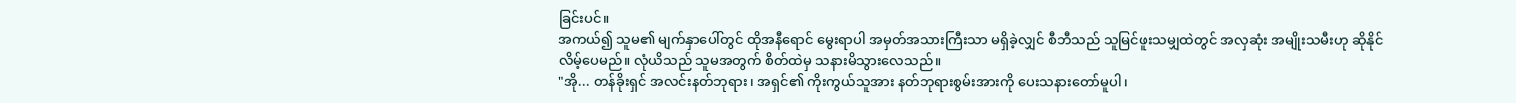ခြင်းပင်။
အကယ်၍ သူမ၏ မျက်နှာပေါ်တွင် ထိုအနီရောင် မွေးရာပါ အမှတ်အသားကြီးသာ မရှိခဲ့လျှင် စီဘီသည် သူမြင်ဖူးသမျှထဲတွင် အလှဆုံး အမျိုးသမီးဟု ဆိုနိုင်လိမ့်ပေမည်။ လုံယိသည် သူမအတွက် စိတ်ထဲမှ သနားမိသွားလေသည်။
"အို... တန်ခိုးရှင် အလင်းနတ်ဘုရား၊ အရှင်၏ ကိုးကွယ်သူအား နတ်ဘုရားစွမ်းအားကို ပေးသနားတော်မူပါ၊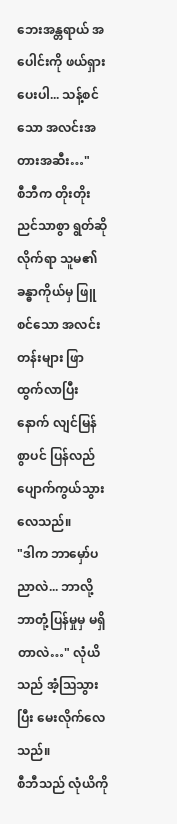ဘေးအန္တရာယ် အပေါင်းကို ဖယ်ရှားပေးပါ... သန့်စင်သော အလင်းအတားအဆီး…"
စီဘီက တိုးတိုးညင်သာစွာ ရွတ်ဆိုလိုက်ရာ သူမ၏ ခန္ဓာကိုယ်မှ ဖြူစင်သော အလင်းတန်းများ ဖြာထွက်လာပြီးနောက် လျင်မြန်စွာပင် ပြန်လည် ပျောက်ကွယ်သွားလေသည်။
"ဒါက ဘာမှော်ပညာလဲ... ဘာလို့ ဘာတုံ့ပြန်မှုမှ မရှိတာလဲ…" လုံယိသည် အံ့သြသွားပြီး မေးလိုက်လေသည်။
စီဘီသည် လုံယိကို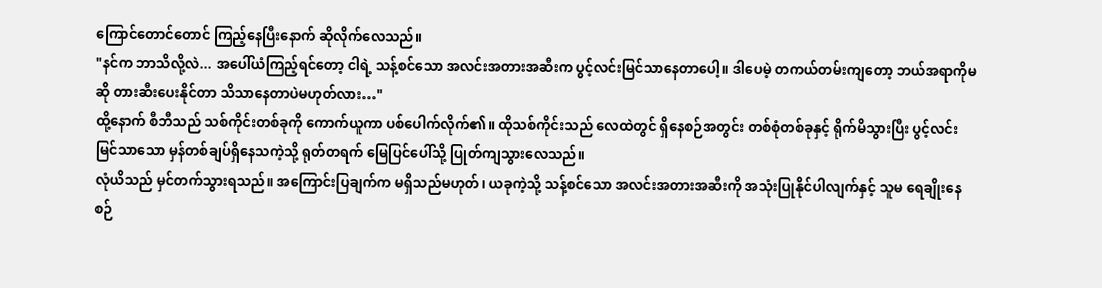ကြောင်တောင်တောင် ကြည့်နေပြီးနောက် ဆိုလိုက်လေသည်။
"နင်က ဘာသိလို့လဲ... အပေါ်ယံကြည့်ရင်တော့ ငါရဲ့ သန့်စင်သော အလင်းအတားအဆီးက ပွင့်လင်းမြင်သာနေတာပေါ့။ ဒါပေမဲ့ တကယ်တမ်းကျတော့ ဘယ်အရာကိုမဆို တားဆီးပေးနိုင်တာ သိသာနေတာပဲမဟုတ်လား…"
ထို့နောက် စီဘီသည် သစ်ကိုင်းတစ်ခုကို ကောက်ယူကာ ပစ်ပေါက်လိုက်၏။ ထိုသစ်ကိုင်းသည် လေထဲတွင် ရှိနေစဉ်အတွင်း တစ်စုံတစ်ခုနှင့် ရိုက်မိသွားပြီး ပွင့်လင်းမြင်သာသော မှန်တစ်ချပ်ရှိနေသကဲ့သို့ ရုတ်တရက် မြေပြင်ပေါ်သို့ ပြုတ်ကျသွားလေသည်။
လုံယိသည် မှင်တက်သွားရသည်။ အကြောင်းပြချက်က မရှိသည်မဟုတ်၊ ယခုကဲ့သို့ သန့်စင်သော အလင်းအတားအဆီးကို အသုံးပြုနိုင်ပါလျက်နှင့် သူမ ရေချိုးနေစဉ်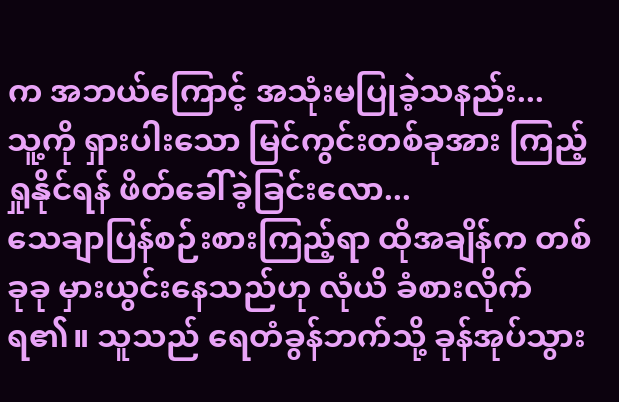က အဘယ်ကြောင့် အသုံးမပြုခဲ့သနည်း...
သူ့ကို ရှားပါးသော မြင်ကွင်းတစ်ခုအား ကြည့်ရှုနိုင်ရန် ဖိတ်ခေါ်ခဲ့ခြင်းလော...
သေချာပြန်စဉ်းစားကြည့်ရာ ထိုအချိန်က တစ်ခုခု မှားယွင်းနေသည်ဟု လုံယိ ခံစားလိုက်ရ၏။ သူသည် ရေတံခွန်ဘက်သို့ ခုန်အုပ်သွား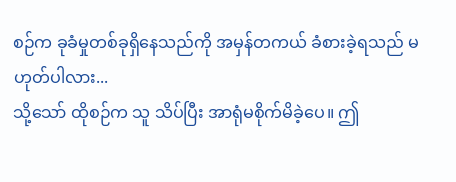စဉ်က ခုခံမှုတစ်ခုရှိနေသည်ကို အမှန်တကယ် ခံစားခဲ့ရသည် မဟုတ်ပါလား...
သို့သော် ထိုစဉ်က သူ သိပ်ပြီး အာရုံမစိုက်မိခဲ့ပေ။ ဤ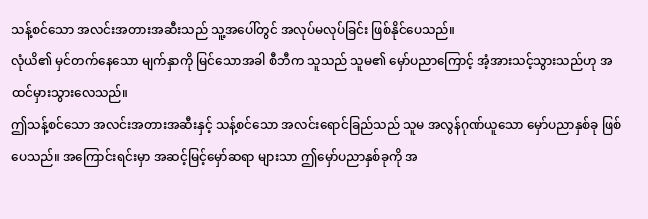သန့်စင်သော အလင်းအတားအဆီးသည် သူ့အပေါ်တွင် အလုပ်မလုပ်ခြင်း ဖြစ်နိုင်ပေသည်။
လုံယိ၏ မှင်တက်နေသော မျက်နှာကို မြင်သောအခါ စီဘီက သူသည် သူမ၏ မှော်ပညာကြောင့် အံ့အားသင့်သွားသည်ဟု အထင်မှားသွားလေသည်။
ဤသန့်စင်သော အလင်းအတားအဆီးနှင့် သန့်စင်သော အလင်းရောင်ခြည်သည် သူမ အလွန်ဂုဏ်ယူသော မှော်ပညာနှစ်ခု ဖြစ်ပေသည်။ အကြောင်းရင်းမှာ အဆင့်မြင့်မှော်ဆရာ များသာ ဤမှော်ပညာနှစ်ခုကို အ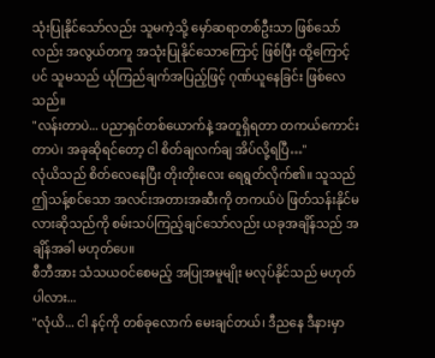သုံးပြုနိုင်သော်လည်း သူမကဲ့သို့ မှော်ဆရာတစ်ဦးသာ ဖြစ်သော်လည်း အလွယ်တကူ အသုံးပြုနိုင်သောကြောင့် ဖြစ်ပြီး ထို့ကြောင့်ပင် သူမသည် ယုံကြည်ချက်အပြည့်ဖြင့် ဂုဏ်ယူနေခြင်း ဖြစ်လေသည်။
"လန်းတာပဲ... ပညာရှင်တစ်ယောက်နဲ့ အတူရှိရတာ တကယ်ကောင်းတာပဲ၊ အခုဆိုရင်တော့ ငါ စိတ်ချလက်ချ အိပ်လို့ရပြီ…"
လုံယိသည် စိတ်လေနေပြီး တိုးတိုးလေး ရေရွတ်လိုက်၏။ သူသည် ဤသန့်စင်သော အလင်းအတားအဆီးကို တကယ်ပဲ ဖြတ်သန်းနိုင်မလားဆိုသည်ကို စမ်းသပ်ကြည့်ချင်သော်လည်း ယခုအချိန်သည် အချိန်အခါ မဟုတ်ပေ။
စီဘီအား သံသယဝင်စေမည့် အပြုအမူမျိုး မလုပ်နိုင်သည် မဟုတ်ပါလား...
"လုံယိ... ငါ နင့်ကို တစ်ခုလောက် မေးချင်တယ်၊ ဒီညနေ ဒီနားမှာ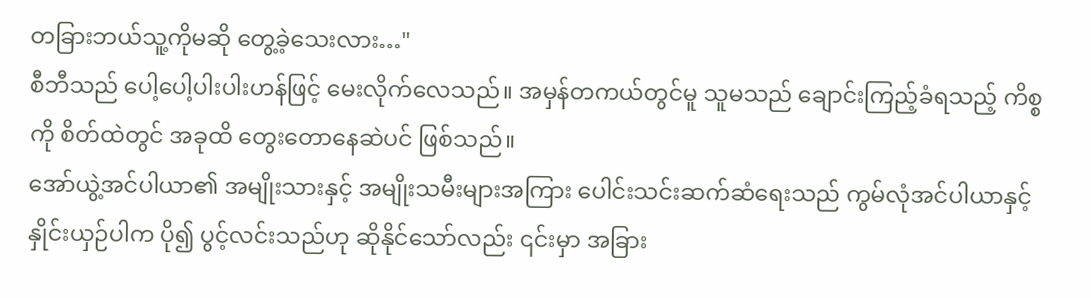တခြားဘယ်သူ့ကိုမဆို တွေ့ခဲ့သေးလား…"
စီဘီသည် ပေါ့ပေါ့ပါးပါးဟန်ဖြင့် မေးလိုက်လေသည်။ အမှန်တကယ်တွင်မူ သူမသည် ချောင်းကြည့်ခံရသည့် ကိစ္စကို စိတ်ထဲတွင် အခုထိ တွေးတောနေဆဲပင် ဖြစ်သည်။
အော်ယွဲ့အင်ပါယာ၏ အမျိုးသားနှင့် အမျိုးသမီးများအကြား ပေါင်းသင်းဆက်ဆံရေးသည် ကွမ်လုံအင်ပါယာနှင့် နှိုင်းယှဉ်ပါက ပို၍ ပွင့်လင်းသည်ဟု ဆိုနိုင်သော်လည်း ၎င်းမှာ အခြား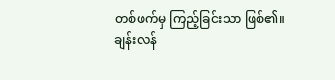တစ်ဖက်မှ ကြည့်ခြင်းသာ ဖြစ်၏။
ချန်းလန်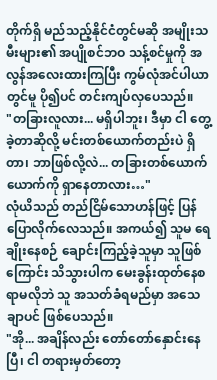တိုက်ရှိ မည်သည့်နိုင်ငံတွင်မဆို အမျိုးသမီးများ၏ အပျိုစင်ဘဝ သန့်စင်မှုကို အလွန်အလေးထားကြပြီး ကွမ်လုံအင်ပါယာတွင်မူ ပို၍ပင် တင်းကျပ်လှပေသည်။
"တခြားလူလား... မရှိပါဘူး၊ ဒီမှာ ငါ တွေ့ခဲ့တာဆိုလို့ မင်းတစ်ယောက်တည်းပဲ ရှိတာ၊ ဘာဖြစ်လို့လဲ... တခြားတစ်ယောက်ယောက်ကို ရှာနေတာလား…"
လုံယိသည် တည်ငြိမ်သောဟန်ဖြင့် ပြန်ပြောလိုက်လေသည်။ အကယ်၍ သူမ ရေချိုးနေစဉ် ချောင်းကြည့်ခဲ့သူမှာ သူဖြစ်ကြောင်း သိသွားပါက မေးခွန်းထုတ်နေစရာမလိုဘဲ သူ အသတ်ခံရမည်မှာ အသေချာပင် ဖြစ်ပေသည်။
"အို... အချိန်လည်း တော်တော်နှောင်းနေပြီ၊ ငါ တရားမှတ်တော့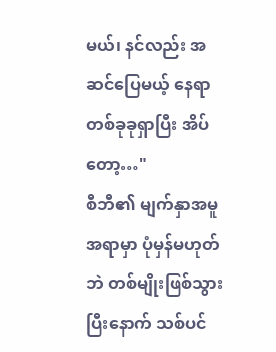မယ်၊ နင်လည်း အဆင်ပြေမယ့် နေရာတစ်ခုခုရှာပြီး အိပ်တော့…"
စီဘီ၏ မျက်နှာအမူအရာမှာ ပုံမှန်မဟုတ်ဘဲ တစ်မျိုးဖြစ်သွားပြီးနောက် သစ်ပင်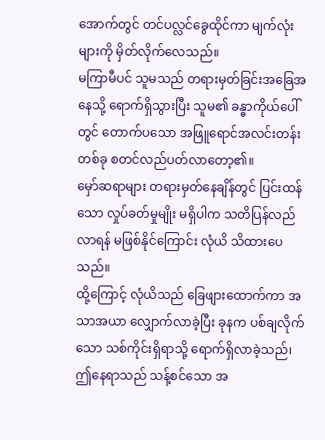အောက်တွင် တင်ပလ္လင်ခွေထိုင်ကာ မျက်လုံးများကို မှိတ်လိုက်လေသည်။
မကြာမီပင် သူမသည် တရားမှတ်ခြင်းအခြေအနေသို့ ရောက်ရှိသွားပြီး သူမ၏ ခန္ဓာကိုယ်ပေါ်တွင် တောက်ပသော အဖြူရောင်အလင်းတန်းတစ်ခု စတင်လည်ပတ်လာတော့၏။
မှော်ဆရာများ တရားမှတ်နေချိန်တွင် ပြင်းထန်သော လှုပ်ခတ်မှုမျိုး မရှိပါက သတိပြန်လည်လာရန် မဖြစ်နိုင်ကြောင်း လုံယိ သိထားပေသည်။
ထို့ကြောင့် လုံယိသည် ခြေဖျားထောက်ကာ အသာအယာ လျှောက်လာခဲ့ပြီး ခုနက ပစ်ချလိုက်သော သစ်ကိုင်းရှိရာသို့ ရောက်ရှိလာခဲ့သည်၊ ဤနေရာသည် သန့်စင်သော အ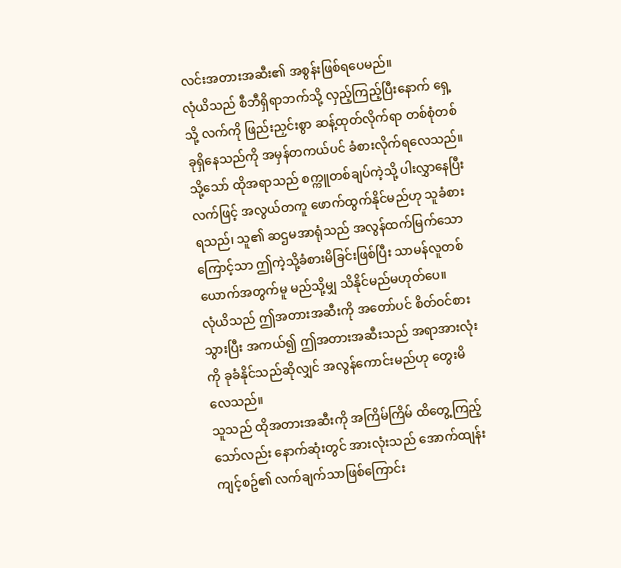လင်းအတားအဆီး၏ အစွန်းဖြစ်ရပေမည်။
လုံယိသည် စီဘီရှိရာဘက်သို့ လှည့်ကြည့်ပြီးနောက် ရှေ့သို့ လက်ကို ဖြည်းညှင်းစွာ ဆန့်ထုတ်လိုက်ရာ တစ်စုံတစ်ခုရှိနေသည်ကို အမှန်တကယ်ပင် ခံစားလိုက်ရလေသည်။
သို့သော် ထိုအရာသည် စက္ကူတစ်ချပ်ကဲ့သို့ ပါးလွှာနေပြီး လက်ဖြင့် အလွယ်တကူ ဖောက်ထွက်နိုင်မည်ဟု သူခံစားရသည်၊ သူ၏ ဆဌမအာရုံသည် အလွန်ထက်မြက်သောကြောင့်သာ ဤကဲ့သို့ခံစားမိခြင်းဖြစ်ပြီး သာမန်လူတစ်ယောက်အတွက်မူ မည်သို့မျှ သိနိုင်မည်မဟုတ်ပေ။
လုံယိသည် ဤအတားအဆီးကို အတော်ပင် စိတ်ဝင်စားသွားပြီး အကယ်၍ ဤအတားအဆီးသည် အရာအားလုံးကို ခုခံနိုင်သည်ဆိုလျှင် အလွန်ကောင်းမည်ဟု တွေးမိလေသည်။
သူသည် ထိုအတားအဆီးကို အကြိမ်ကြိမ် ထိတွေ့ကြည့်သော်လည်း နောက်ဆုံးတွင် အားလုံးသည် အောက်ထျန်းကျင့်စဥ်၏ လက်ချက်သာဖြစ်ကြောင်း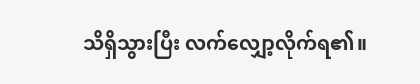သိရှိသွားပြီး လက်လျှော့လိုက်ရ၏။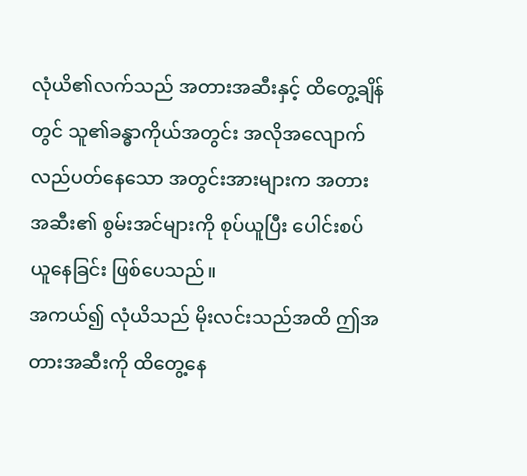လုံယိ၏လက်သည် အတားအဆီးနှင့် ထိတွေ့ချိန်တွင် သူ၏ခန္ဓာကိုယ်အတွင်း အလိုအလျောက် လည်ပတ်နေသော အတွင်းအားများက အတားအဆီး၏ စွမ်းအင်များကို စုပ်ယူပြီး ပေါင်းစပ်ယူနေခြင်း ဖြစ်ပေသည်။
အကယ်၍ လုံယိသည် မိုးလင်းသည်အထိ ဤအတားအဆီးကို ထိတွေ့နေ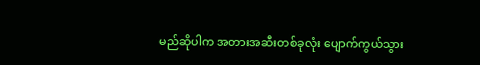မည်ဆိုပါက အတားအဆီးတစ်ခုလုံး ပျောက်ကွယ်သွား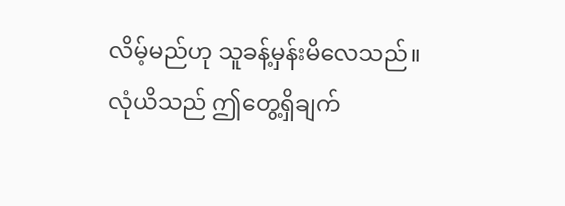လိမ့်မည်ဟု သူခန့်မှန်းမိလေသည်။
လုံယိသည် ဤတွေ့ရှိချက်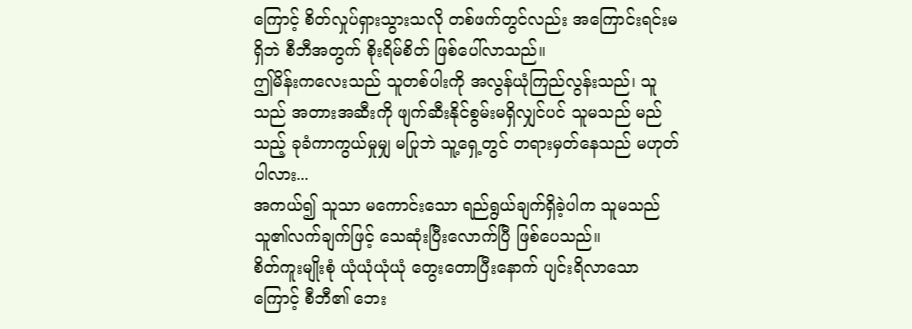ကြောင့် စိတ်လှုပ်ရှားသွားသလို တစ်ဖက်တွင်လည်း အကြောင်းရင်းမရှိဘဲ စီဘီအတွက် စိုးရိမ်စိတ် ဖြစ်ပေါ်လာသည်။
ဤမိန်းကလေးသည် သူတစ်ပါးကို အလွန်ယုံကြည်လွန်းသည်၊ သူသည် အတားအဆီးကို ဖျက်ဆီးနိုင်စွမ်းမရှိလျှင်ပင် သူမသည် မည်သည့် ခုခံကာကွယ်မှုမျှ မပြုဘဲ သူ့ရှေ့တွင် တရားမှတ်နေသည် မဟုတ်ပါလား...
အကယ်၍ သူသာ မကောင်းသော ရည်ရွယ်ချက်ရှိခဲ့ပါက သူမသည် သူ၏လက်ချက်ဖြင့် သေဆုံးပြီးလောက်ပြီ ဖြစ်ပေသည်။
စိတ်ကူးမျိုးစုံ ယုံယုံယုံယုံ တွေးတောပြီးနောက် ပျင်းရိလာသောကြောင့် စီဘီ၏ ဘေး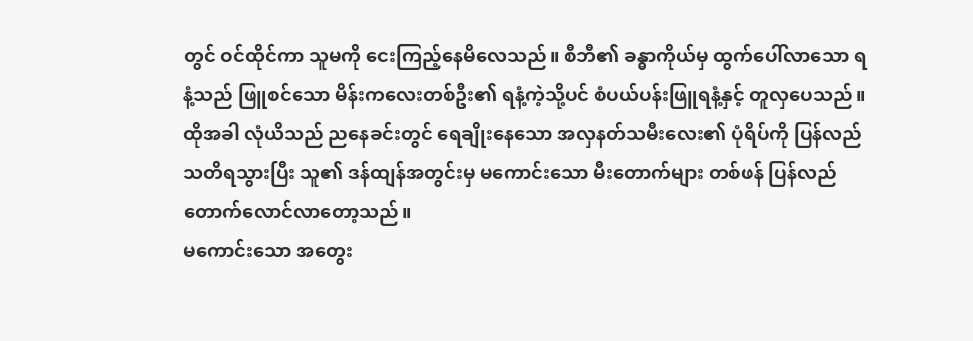တွင် ဝင်ထိုင်ကာ သူမကို ငေးကြည့်နေမိလေသည်။ စီဘီ၏ ခန္ဓာကိုယ်မှ ထွက်ပေါ်လာသော ရနံ့သည် ဖြူစင်သော မိန်းကလေးတစ်ဦး၏ ရနံ့ကဲ့သို့ပင် စံပယ်ပန်းဖြူရနံ့နှင့် တူလှပေသည်။
ထိုအခါ လုံယိသည် ညနေခင်းတွင် ရေချိုးနေသော အလှနတ်သမီးလေး၏ ပုံရိပ်ကို ပြန်လည်သတိရသွားပြီး သူ၏ ဒန်ထျန်အတွင်းမှ မကောင်းသော မီးတောက်များ တစ်ဖန် ပြန်လည်တောက်လောင်လာတော့သည်။
မကောင်းသော အတွေး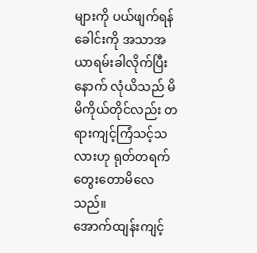များကို ပယ်ဖျက်ရန် ခေါင်းကို အသာအယာရမ်းခါလိုက်ပြီးနောက် လုံယိသည် မိမိကိုယ်တိုင်လည်း တရားကျင့်ကြံသင့်သလားဟု ရုတ်တရက် တွေးတောမိလေသည်။
အောက်ထျန်းကျင့်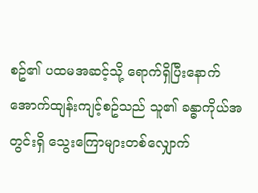စဥ်၏ ပထမအဆင့်သို့ ရောက်ရှိပြီးနောက် အောက်ထျန်းကျင့်စဥ်သည် သူ၏ ခန္ဓာကိုယ်အတွင်းရှိ သွေးကြောများတစ်လျှောက်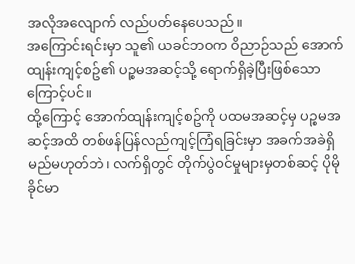အလိုအလျောက် လည်ပတ်နေပေသည်။
အကြောင်းရင်းမှာ သူ၏ ယခင်ဘဝက ဝိညာဉ်သည် အောက်ထျန်းကျင့်စဥ်၏ ပဉ္စမအဆင့်သို့ ရောက်ရှိခဲ့ပြီးဖြစ်သောကြောင့်ပင်။
ထို့ကြောင့် အောက်ထျန်းကျင့်စဥ်ကို ပထမအဆင့်မှ ပဉ္စမအဆင့်အထိ တစ်ဖန်ပြန်လည်ကျင့်ကြံရခြင်းမှာ အခက်အခဲရှိမည်မဟုတ်ဘဲ၊ လက်ရှိတွင် တိုက်ပွဲဝင်မှုများမှတစ်ဆင့် ပိုမိုခိုင်မာ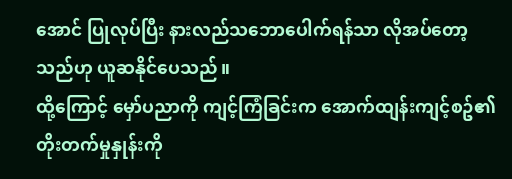အောင် ပြုလုပ်ပြီး နားလည်သဘောပေါက်ရန်သာ လိုအပ်တော့သည်ဟု ယူဆနိုင်ပေသည်။
ထို့ကြောင့် မှော်ပညာကို ကျင့်ကြံခြင်းက အောက်ထျန်းကျင့်စဥ်၏ တိုးတက်မှုနှုန်းကို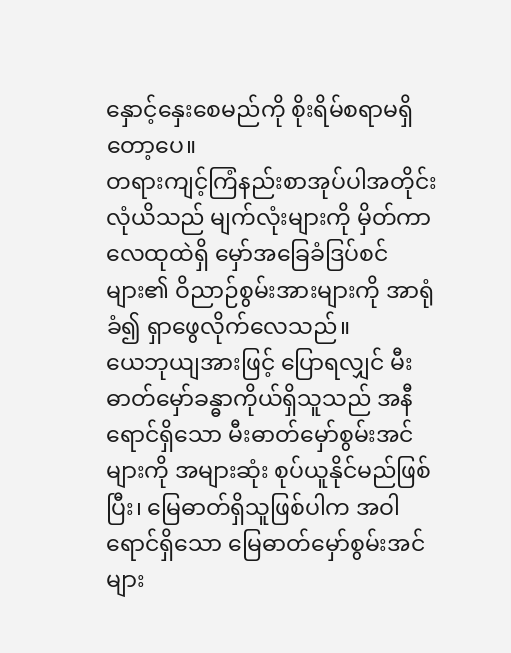နှောင့်နှေးစေမည်ကို စိုးရိမ်စရာမရှိတော့ပေ။
တရားကျင့်ကြံနည်းစာအုပ်ပါအတိုင်း လုံယိသည် မျက်လုံးများကို မှိတ်ကာ လေထုထဲရှိ မှော်အခြေခံဒြပ်စင်များ၏ ဝိညာဉ်စွမ်းအားများကို အာရုံခံ၍ ရှာဖွေလိုက်လေသည်။
ယေဘုယျအားဖြင့် ပြောရလျှင် မီးဓာတ်မှော်ခန္ဓာကိုယ်ရှိသူသည် အနီရောင်ရှိသော မီးဓာတ်မှော်စွမ်းအင်များကို အများဆုံး စုပ်ယူနိုင်မည်ဖြစ်ပြီး၊ မြေဓာတ်ရှိသူဖြစ်ပါက အဝါရောင်ရှိသော မြေဓာတ်မှော်စွမ်းအင်များ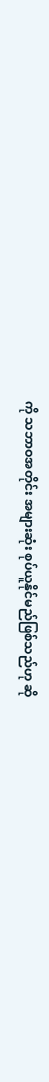ကို သဘာဝအတိုင်း အများဆုံး စုပ်ယူနိုင်မည်ဖြစ်သည်ဟု ဆို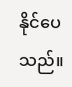နိုင်ပေသည်။